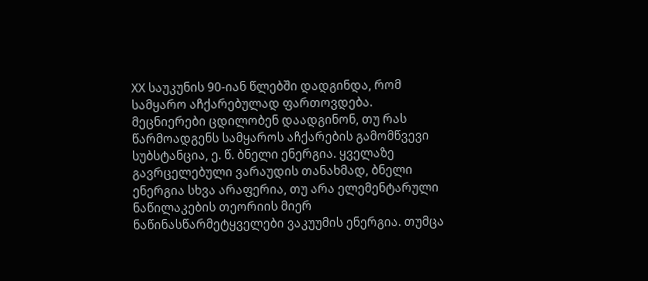XX საუკუნის 90-იან წლებში დადგინდა, რომ სამყარო აჩქარებულად ფართოვდება. მეცნიერები ცდილობენ დაადგინონ, თუ რას წარმოადგენს სამყაროს აჩქარების გამომწვევი სუბსტანცია, ე. წ. ბნელი ენერგია. ყველაზე გავრცელებული ვარაუდის თანახმად, ბნელი ენერგია სხვა არაფერია, თუ არა ელემენტარული ნაწილაკების თეორიის მიერ ნაწინასწარმეტყველები ვაკუუმის ენერგია. თუმცა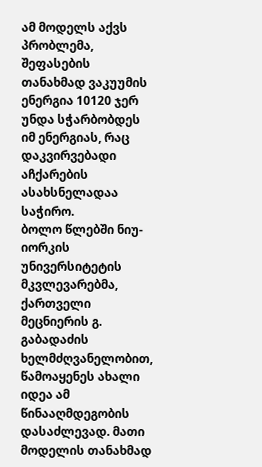ამ მოდელს აქვს პრობლემა, შეფასების თანახმად ვაკუუმის ენერგია 10120 ჯერ უნდა სჭარბობდეს იმ ენერგიას, რაც დაკვირვებადი აჩქარების ასახსნელადაა საჭირო.
ბოლო წლებში ნიუ-იორკის უნივერსიტეტის მკვლევარებმა, ქართველი მეცნიერის გ. გაბადაძის ხელმძღვანელობით, წამოაყენეს ახალი იდეა ამ წინააღმდეგობის დასაძლევად. მათი მოდელის თანახმად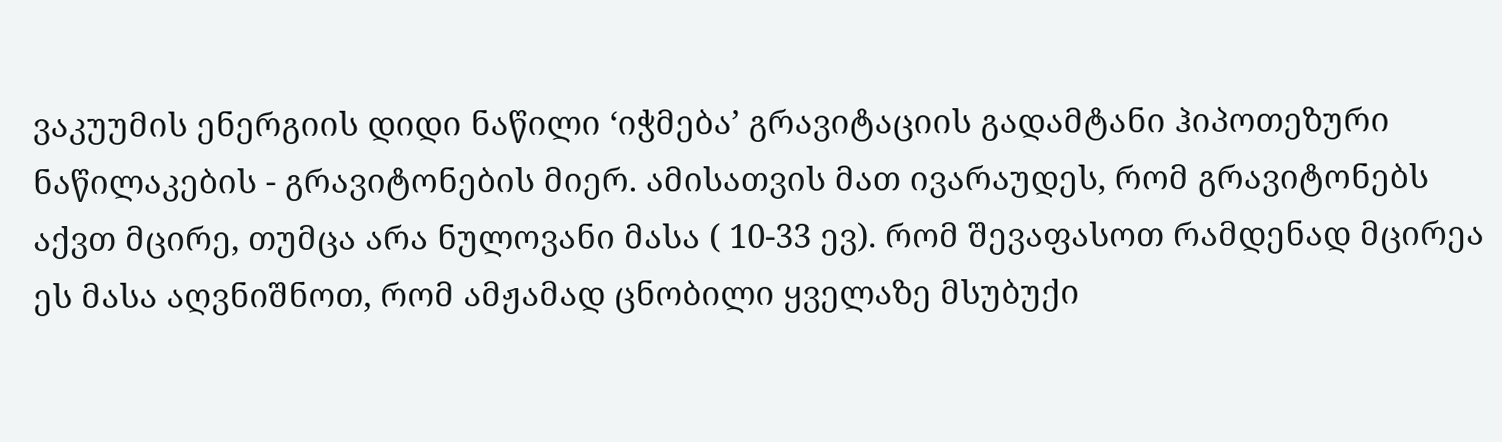ვაკუუმის ენერგიის დიდი ნაწილი ‘იჭმება’ გრავიტაციის გადამტანი ჰიპოთეზური ნაწილაკების - გრავიტონების მიერ. ამისათვის მათ ივარაუდეს, რომ გრავიტონებს აქვთ მცირე, თუმცა არა ნულოვანი მასა ( 10-33 ევ). რომ შევაფასოთ რამდენად მცირეა ეს მასა აღვნიშნოთ, რომ ამჟამად ცნობილი ყველაზე მსუბუქი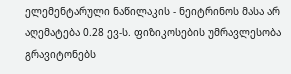ელემენტარული ნაწილაკის - ნეიტრინოს მასა არ აღემატება 0.28 ევ-ს. ფიზიკოსების უმრავლესობა გრავიტონებს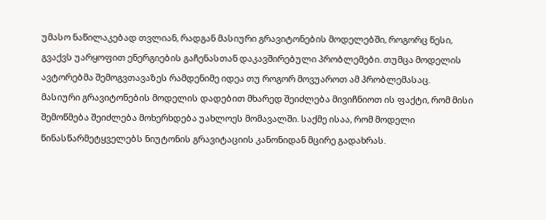უმასო ნაწილაკებად თვლიან, რადგან მასიური გრავიტონების მოდელებში, როგორც წესი, გვაქვს უარყოფით ენერგიების გაჩენასთან დაკავშირებული პრობლემები. თუმცა მოდელის ავტორებმა შემოგვთავაზეს რამდენიმე იდეა თუ როგორ მოვუაროთ ამ პრობლემასაც.
მასიური გრავიტონების მოდელის დადებით მხარედ შეიძლება მივიჩნიოთ ის ფაქტი, რომ მისი შემოწმება შეიძლება მოხერხდება უახლოეს მომავალში. საქმე ისაა, რომ მოდელი წინასწარმეტყველებს ნიუტონის გრავიტაციის კანონიდან მცირე გადახრას.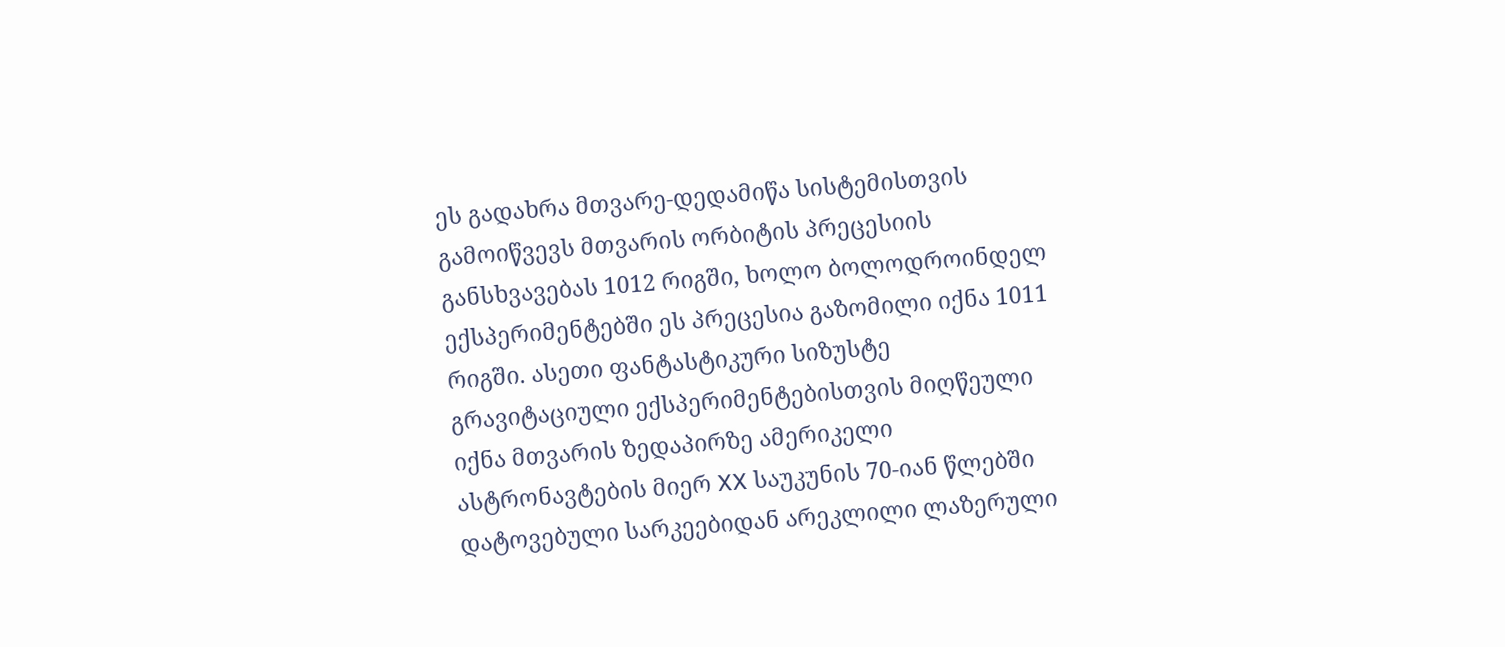ეს გადახრა მთვარე-დედამიწა სისტემისთვის გამოიწვევს მთვარის ორბიტის პრეცესიის განსხვავებას 1012 რიგში, ხოლო ბოლოდროინდელ ექსპერიმენტებში ეს პრეცესია გაზომილი იქნა 1011 რიგში. ასეთი ფანტასტიკური სიზუსტე გრავიტაციული ექსპერიმენტებისთვის მიღწეული იქნა მთვარის ზედაპირზე ამერიკელი ასტრონავტების მიერ XX საუკუნის 70-იან წლებში დატოვებული სარკეებიდან არეკლილი ლაზერული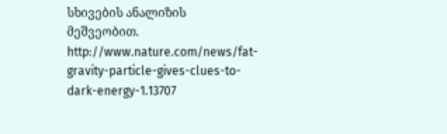სხივების ანალიზის მეშვეობით.
http://www.nature.com/news/fat-gravity-particle-gives-clues-to-dark-energy-1.13707